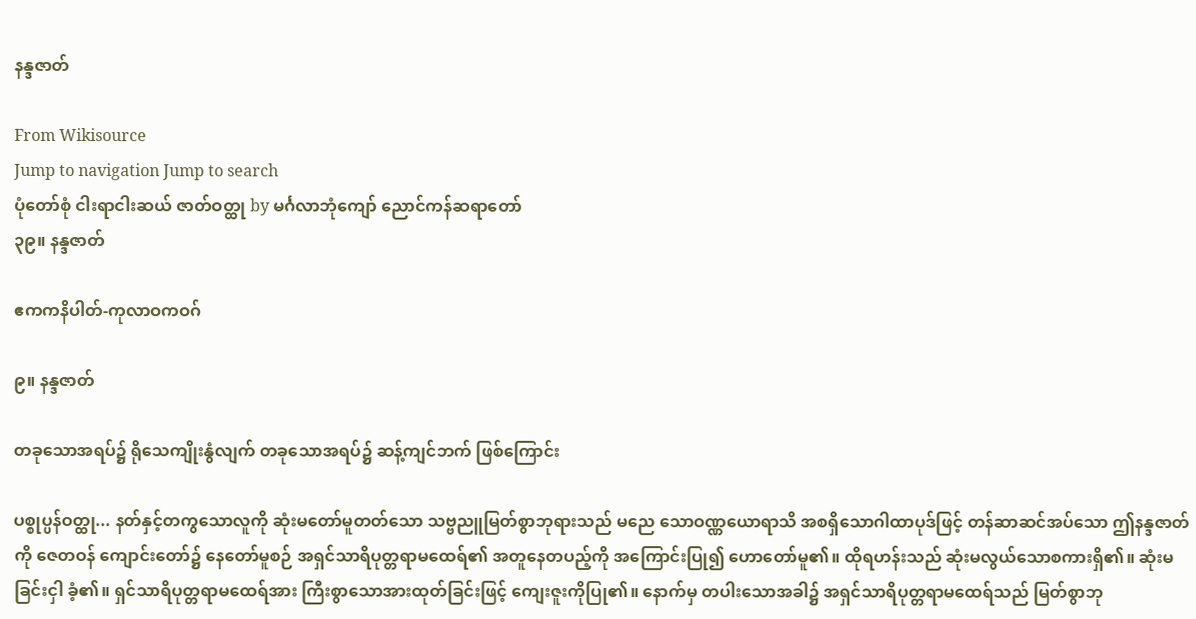နန္ဒဇာတ်

From Wikisource
Jump to navigation Jump to search
ပုံတော်စုံ ငါးရာငါးဆယ် ဇာတ်ဝတ္ထု by မင်္ဂလာဘုံကျော် ညောင်ကန်ဆရာတော်
၃၉။ နန္ဒဇာတ်

ဧကကနိပါတ်-ကုလာဝကဝဂ်

၉။ နန္ဒဇာတ်

တခုသောအရပ်၌ ရိုသေကျိုးနွံလျက် တခုသောအရပ်၌ ဆန့်ကျင်ဘက် ဖြစ်ကြောင်း

ပစ္စုပ္ပန်ဝတ္ထု... နတ်နှင့်တကွသောလူကို ဆုံးမတော်မူတတ်သော သဗ္ဗညူမြတ်စွာဘုရားသည် မညေ သောဝဏ္ဏယောရာသိ အစရှိသောဂါထာပုဒ်ဖြင့် တန်ဆာဆင်အပ်သော ဤနန္ဒဇာတ်ကို ဇေတဝန် ကျောင်းတော်၌ နေတော်မူစဉ် အရှင်သာရိပုတ္တရာမထေရ်၏ အတူနေတပည့်ကို အကြောင်းပြု၍ ဟောတော်မူ၏။ ထိုရဟန်းသည် ဆုံးမလွယ်သောစကားရှိ၏။ ဆုံးမခြင်းငှါ ခံ့၏။ ရှင်သာရိပုတ္တရာမထေရ်အား ကြီးစွာသောအားထုတ်ခြင်းဖြင့် ကျေးဇူးကိုပြု၏။ နောက်မှ တပါးသောအခါ၌ အရှင်သာရိပုတ္တရာမထေရ်သည် မြတ်စွာဘု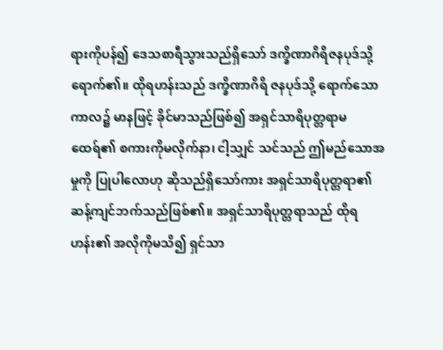ရားကိုပန်၍ ဒေသစာရီသွားသည်ရှိသော် ဒက္ခိဏာဂိရိဇနပုဒ်သို့ ရောက်၏။ ထိုရဟန်းသည် ဒက္ခိဏာဂိရိ ဇနပုဒ်သို့ ရောက်သောကာလ၌ မာနဖြင့် ခိုင်မာသည်ဖြစ်၍ အရှင်သာရိပုတ္တရာမထေရ်၏ စကားကိုမလိုက်နာ၊ ငါ့သျှင် သင်သည် ဤမည်သောအမှုကို ပြုပါလောဟု ဆိုသည်ရှိသော်ကား အရှင်သာရိပုတ္တရာ၏ ဆန့်ကျင်ဘက်သည်ဖြစ်၏။ အရှင်သာရိပုတ္တရာသည် ထိုရဟန်း၏ အလိုကိုမသိ၍ ရှင်သာ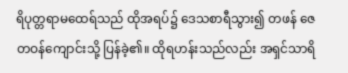ရိပုတ္တရာမထေရ်သည် ထိုအရပ်၌ ဒေသစာရီသွား၍ တဖန် ဇေတဝန်ကျောင်းသို့ ပြန်ခဲ့၏။ ထိုရဟန်းသည်လည်း အရှင်သာရိ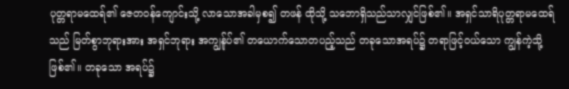ပုတ္တရာမထေရ်၏ ဇေတဝန်ကျောင်းသို့ လာသောအခါမှစ၍ တဖန် ထိုသို့ သဘောရှိသည်သာလျှင်ဖြစ်၏။ အရှင်သာရိပုတ္တရာမထေရ်သည် မြတ်စွာဘုရားအား အရှင်ဘုရား အကျွန်ုပ်၏ တယောက်သောတပည့်သည် တခုသောအရပ်၌ တရာဖြင့်ဝယ်သော ကျွန်ကဲ့သို့ဖြစ်၏။ တခုသော အရပ်၌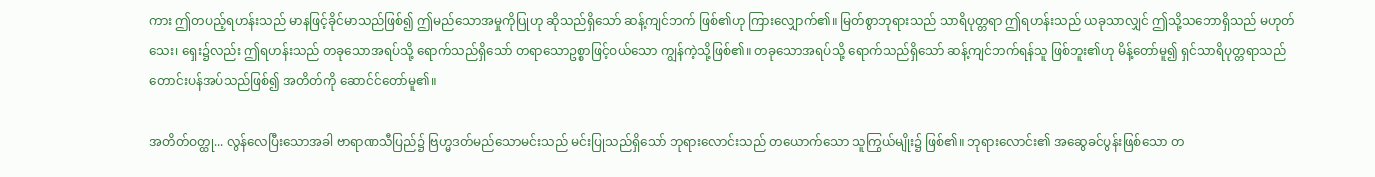ကား ဤတပည့်ရဟန်းသည် မာနဖြင့်ခိုင်မာသည်ဖြစ်၍ ဤမည်သောအမှုကိုပြုဟု ဆိုသည်ရှိသော် ဆန့်ကျင်ဘက် ဖြစ်၏ဟု ကြားလျှောက်၏။ မြတ်စွာဘုရားသည် သာရိပုတ္တရာ ဤရဟန်းသည် ယခုသာလျှင် ဤသို့သဘောရှိသည် မဟုတ်သေး၊ ရှေး၌လည်း ဤရဟန်းသည် တခုသောအရပ်သို့ ရောက်သည်ရှိသော် တရာသောဥစ္စာဖြင့်ဝယ်သော ကျွန်ကဲ့သို့ဖြစ်၏။ တခုသောအရပ်သို့ ရောက်သည်ရှိသော် ဆန့်ကျင်ဘက်ရန်သူ ဖြစ်ဘူး၏ဟု မိန့်တော်မူ၍ ရှင်သာရိပုတ္တရာသည် တောင်းပန်အပ်သည်ဖြစ်၍ အတိတ်ကို ဆောင်င်တော်မူ၏။

အတိတ်ဝတ္ထု... လွန်လေပြီးသောအခါ ဗာရာဏသီပြည်၌ ဗြဟ္မဒတ်မည်သောမင်းသည် မင်းပြုသည်ရှိသော် ဘုရားလောင်းသည် တယောက်သော သူကြွယ်မျိုး၌ ဖြစ်၏။ ဘုရားလောင်း၏ အဆွေခင်ပွန်းဖြစ်သော တ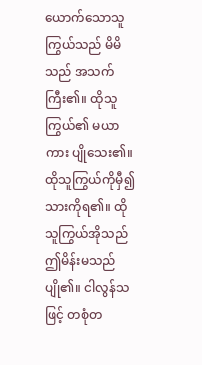ယောက်သောသူကြွယ်သည် မိမိသည် အသက်ကြီး၏။ ထိုသူကြွယ်၏ မယာကား ပျိုသေး၏။ ထိုသူကြွယ်ကိုမှီ၍ သားကိုရ၏။ ထိုသူကြွယ်အိုသည် ဤမိန်းမသည် ပျို၏။ ငါလွန်သဖြင့် တစုံတ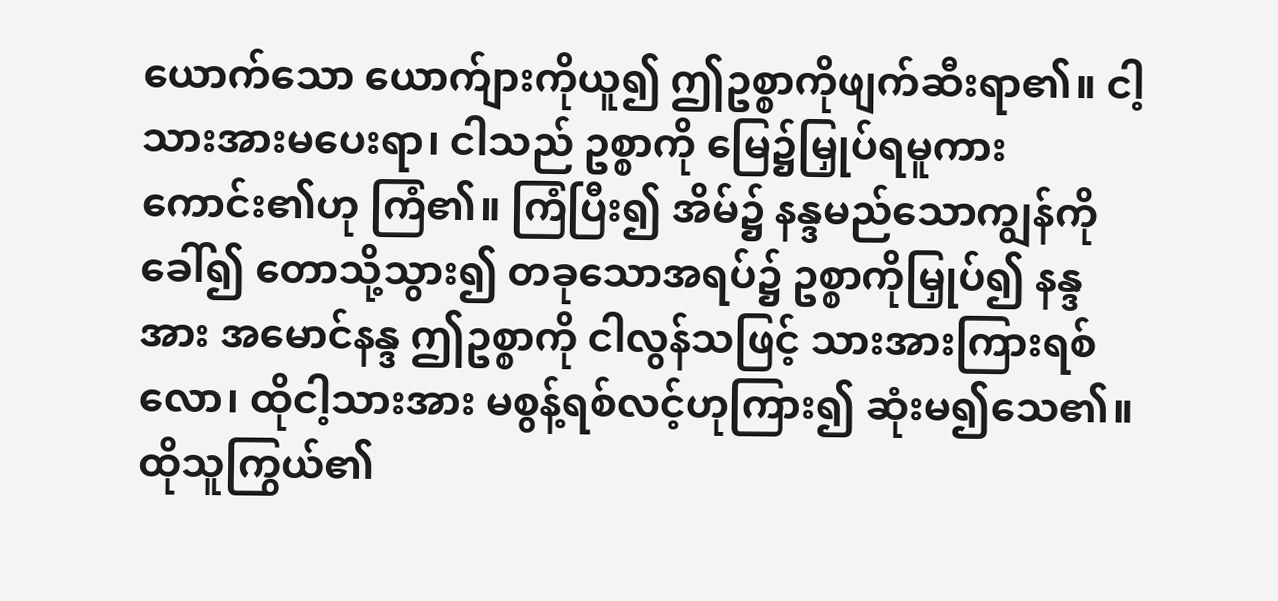ယောက်သော ယောက်ျားကိုယူ၍ ဤဥစ္စာကိုဖျက်ဆီးရာ၏။ ငါ့သားအားမပေးရာ၊ ငါသည် ဥစ္စာကို မြေ၌မြှုပ်ရမူကားကောင်း၏ဟု ကြံ၏။ ကြံပြီး၍ အိမ်၌ နန္ဒမည်သောကျွန်ကိုခေါ်၍ တောသို့သွား၍ တခုသောအရပ်၌ ဥစ္စာကိုမြှုပ်၍ နန္ဒအား အမောင်နန္ဒ ဤဥစ္စာကို ငါလွန်သဖြင့် သားအားကြားရစ်လော၊ ထိုငါ့သားအား မစွန့်ရစ်လင့်ဟုကြား၍ ဆုံးမ၍သေ၏။ ထိုသူကြွယ်၏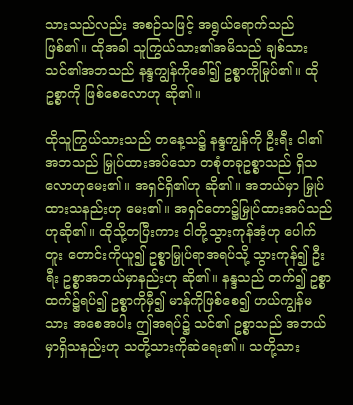သားသည်လည်း အစဉ်သဖြင့် အရွယ်ရောက်သည်ဖြစ်၏။ ထိုအခါ သူကြွယ်သား၏အမိသည် ချစ်သား သင်၏အဘသည် နန္ဒကျွန်ကိုခေါ်၍ ဥစ္စာကိုမြုပ်၏။ ထိုဥစ္စာကို ဖြစ်စေလောဟု ဆို၏။

ထိုသူကြွယ်သားသည် တနေ့သ၌ နန္ဒကျွန်ကို ဦးရီး ငါ၏အဘသည် မြှုပ်ထားအပ်သော တစုံတခုဥစ္စာသည် ရှိသလောဟုမေး၏။ အရှင်ရှိ၏ဟု ဆို၏။ အဘယ်မှာ မြှုပ်ထားသနည်းဟု မေး၏။ အရှင်တော၌မြှုပ်ထားအပ်သည်ဟုဆို၏။ ထိုသို့တပြီးကား ငါတို့သွားကုန်အံ့ဟု ပေါက်တူး တောင်းကိုယူ၍ ဥစ္စာမြှုပ်ရာအရပ်သို့ သွားကုန်၍ ဦးရီး ဥစ္စာအဘယ်မှာနည်းဟု ဆို၏။ နန္ဒသည် တက်၍ ဥစ္စာထက်၌ရပ်၍ ဥစ္စာကိုမှီ၍ မာန်ကိုဖြစ်စေ၍ ဟယ်ကျွန်မသား အစေအပါး ဤအရပ်၌ သင်၏ ဥစ္စာသည် အဘယ်မှာရှိသနည်းဟု သတို့သားကိုဆဲရေး၏။ သတို့သား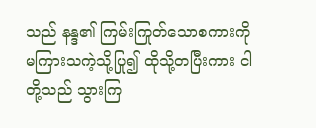သည် နန္ဒ၏ ကြမ်းကြုတ်သောစကားကို မကြားသကဲ့သို့ပြု၍ ထိုသို့တပြီးကား ငါတို့သည် သွားကြ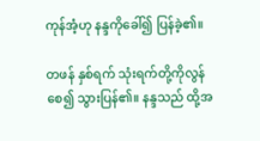ကုန်အံ့ဟု နန္ဒကိုခေါ်၍ ပြန်ခဲ့၏။

တဖန် နှစ်ရက် သုံးရက်တို့ကိုလွန်စေ၍ သွားပြန်၏။ နန္ဒသည် ထို့အ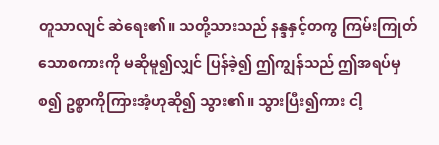တူသာလျင် ဆဲရေး၏။ သတို့သားသည် နန္ဒနှင့်တကွ ကြမ်းကြုတ်သောစကားကို မဆိုမူ၍လျှင် ပြန်ခဲ့၍ ဤကျွန်သည် ဤအရပ်မှစ၍ ဥစ္စာကိုကြားအံ့ဟုဆို၍ သွား၏။ သွားပြီး၍ကား ငါ့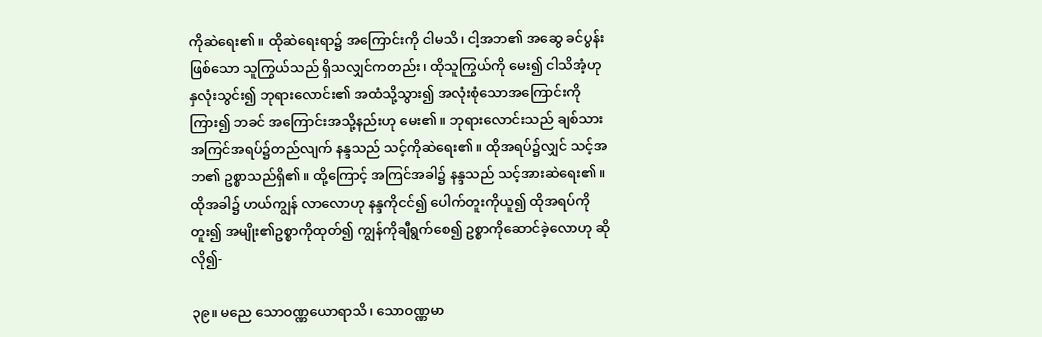ကိုဆဲရေး၏။ ထိုဆဲရေးရာ၌ အကြောင်းကို ငါမသိ၊ ငါ့အဘ၏ အဆွေ ခင်ပွန်းဖြစ်သော သူကြွယ်သည် ရှိသလျှင်ကတည်း၊ ထိုသူကြွယ်ကို မေး၍ ငါသိအံ့ဟု နှလုံးသွင်း၍ ဘုရားလောင်း၏ အထံသို့သွား၍ အလုံးစုံသောအကြောင်းကိုကြား၍ ဘခင် အကြောင်းအသို့နည်းဟု မေး၏။ ဘုရားလောင်းသည် ချစ်သား အကြင်အရပ်၌တည်လျက် နန္ဒသည် သင့်ကိုဆဲရေး၏။ ထိုအရပ်၌လျှင် သင့်အဘ၏ ဥစ္စာသည်ရှိ၏။ ထို့ကြောင့် အကြင်အခါ၌ နန္ဒသည် သင့်အားဆဲရေး၏။ ထိုအခါ၌ ဟယ်ကျွန် လာလောဟု နန္ဒကိုငင်၍ ပေါက်တူးကိုယူ၍ ထိုအရပ်ကိုတူး၍ အမျိုး၏ဥစ္စာကိုထုတ်၍ ကျွန်ကိုချီရွက်စေ၍ ဥစ္စာကိုဆောင်ခဲ့လောဟု ဆိုလို၍-

၃၉။ မညေ သောဝဏ္ဏယောရာသိ၊ သောဝဏ္ဏမာ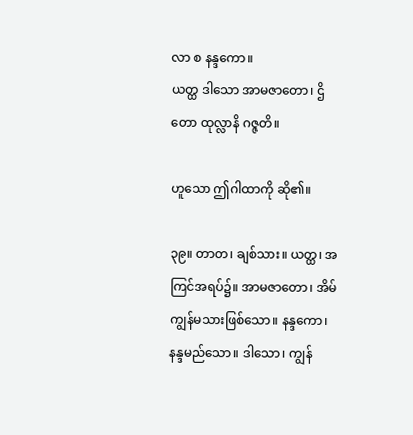လာ စ နန္ဒကော။
ယတ္ထ ဒါသော အာမဇာတော၊ ဌိတော ထုလ္လာနိ ဂဇ္ဇတိ။

ဟူသော ဤဂါထာကို ဆို၏။

၃၉။ တာတ၊ ချစ်သား။ ယတ္ထ၊ အကြင်အရပ်၌။ အာမဇာတော၊ အိမ်ကျွန်မသားဖြစ်သော။ နန္ဒကော၊ နန္ဒမည်သော။ ဒါသော၊ ကျွန်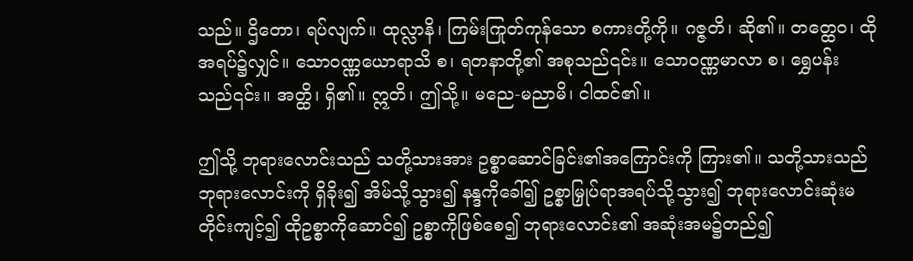သည်။ ဌိတော၊ ရပ်လျက်။ ထုလ္လာနိ၊ ကြမ်းကြုတ်ကုန်သော စကားတို့ကို။ ဂဇ္ဇတိ၊ ဆို၏။ တတ္ထေဝ၊ ထိုအရပ်၌လျှင်။ သောဝဏ္ဏယောရာသိ စ၊ ရတနာတို့၏ အစုသည်၎င်း။ သောဝဏ္ဏမာလာ စ၊ ရွှေပန်းသည်၎င်း။ အတ္ထိ၊ ရှိ၏။ ဣတိ၊ ဤသို့။ မညေ-မညာမိ၊ ငါထင်၏။

ဤသို့ ဘုရားလောင်းသည် သတို့သားအား ဥစ္စာဆောင်ခြင်း၏အကြောင်းကို ကြား၏။ သတို့သားသည် ဘုရားလောင်းကို ရှိခိုး၍ အိမ်သို့သွား၍ နန္ဒကိုခေါ်၍ ဥစ္စာမြှုပ်ရာအရပ်သို့သွား၍ ဘုရားလောင်းဆုံးမတိုင်းကျင့်၍ ထိုဥစ္စာကိုဆောင်၍ ဥစ္စာကိုဖြစ်စေ၍ ဘုရားလောင်း၏ အဆုံးအမ၌တည်၍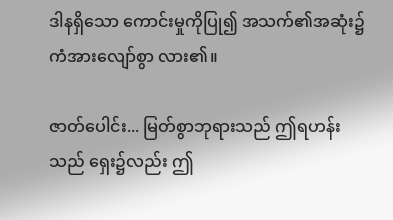ဒါနရှိသော ကောင်းမှုကိုပြု၍ အသက်၏အဆုံး၌ ကံအားလျော်စွာ လား၏။

ဇာတ်ပေါင်း... မြတ်စွာဘုရားသည် ဤရဟန်းသည် ရှေး၌လည်း ဤ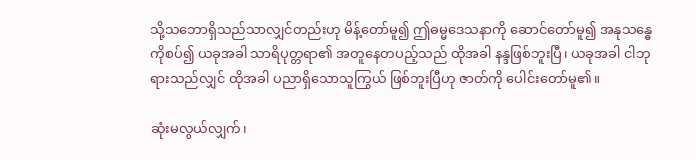သို့သဘောရှိသည်သာလျှင်တည်းဟု မိန့်တော်မူ၍ ဤဓမ္မဒေသနာကို ဆောင်တော်မူ၍ အနုသန္ဓေကိုစပ်၍ ယခုအခါ သာရိပုတ္တရာ၏ အတူနေတပည့်သည် ထိုအခါ နန္ဒဖြစ်ဘူးပြီ၊ ယခုအခါ ငါဘုရားသည်လျှင် ထိုအခါ ပညာရှိသောသူကြွယ် ဖြစ်ဘူးပြီဟု ဇာတ်ကို ပေါင်းတော်မူ၏။

ဆုံးမလွယ်လျှက်၊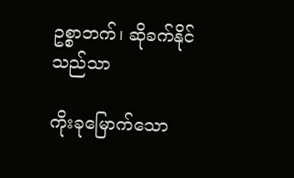ဥစ္စာဘက်၊ ဆိုခက်နိုင်သည်သာ

ကိုးခုမြောက်သော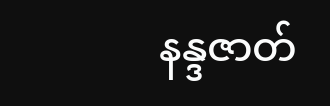နန္ဒဇာတ်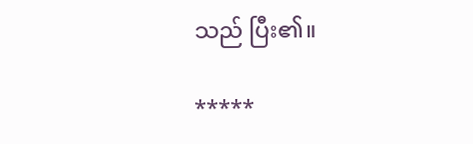သည် ပြီး၏။

*****